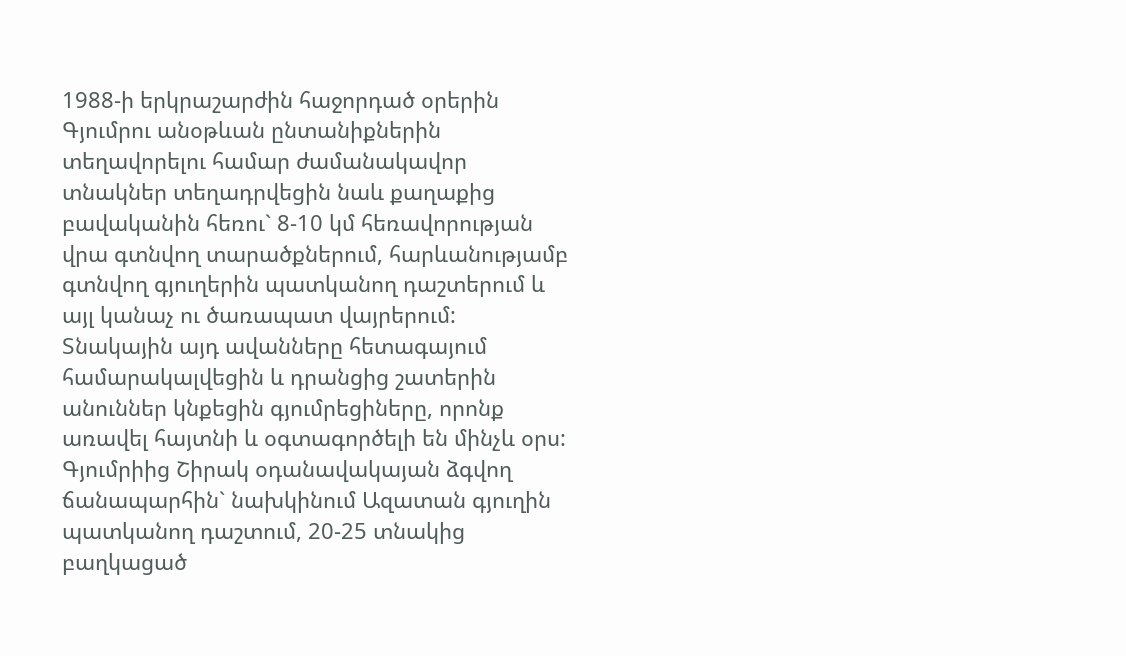1988-ի երկրաշարժին հաջորդած օրերին Գյումրու անօթևան ընտանիքներին տեղավորելու համար ժամանակավոր տնակներ տեղադրվեցին նաև քաղաքից բավականին հեռու` 8-10 կմ հեռավորության վրա գտնվող տարածքներում, հարևանությամբ գտնվող գյուղերին պատկանող դաշտերում և այլ կանաչ ու ծառապատ վայրերում: Տնակային այդ ավանները հետագայում համարակալվեցին և դրանցից շատերին անուններ կնքեցին գյումրեցիները, որոնք առավել հայտնի և օգտագործելի են մինչև օրս:
Գյումրիից Շիրակ օդանավակայան ձգվող ճանապարհին` նախկինում Ազատան գյուղին պատկանող դաշտում, 20-25 տնակից բաղկացած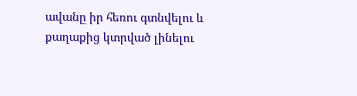ավանը իր հեռու գտնվելու և քաղաքից կտրված լինելու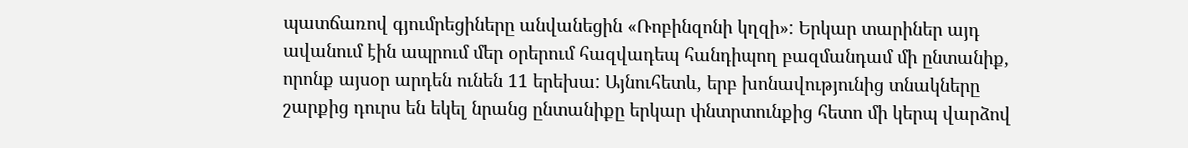պատճառով գյումրեցիները անվանեցին «Ռոբինզոնի կղզի»: Երկար տարիներ այդ ավանում էին ապրում մեր օրերում հազվադեպ հանդիպող բազմանդամ մի ընտանիք, որոնք այսօր արդեն ունեն 11 երեխա: Այնուհետև, երբ խոնավությունից տնակները շարքից դուրս են եկել նրանց ընտանիքը երկար փնտրտունքից հետո մի կերպ վարձով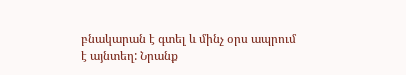բնակարան է գտել և մինչ օրս ապրում է այնտեղ: Նրանք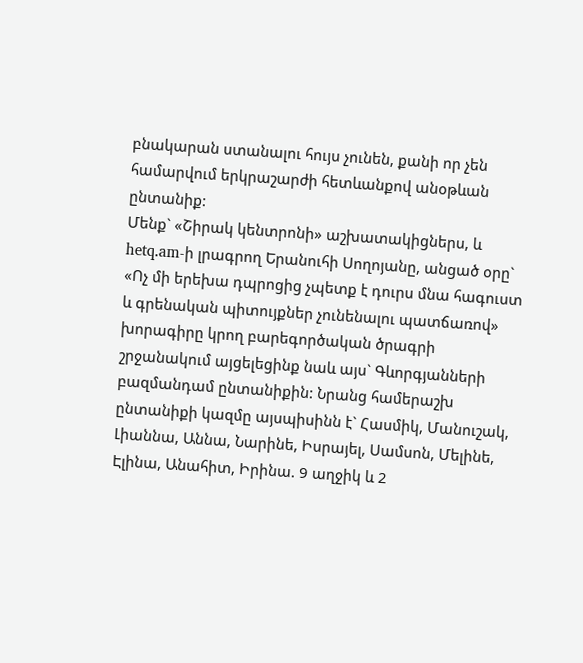բնակարան ստանալու հույս չունեն, քանի որ չեն համարվում երկրաշարժի հետևանքով անօթևան ընտանիք:
Մենք` «Շիրակ կենտրոնի» աշխատակիցներս, և hetq.am-ի լրագրող Երանուհի Սողոյանը, անցած օրը` «Ոչ մի երեխա դպրոցից չպետք է դուրս մնա հագուստ և գրենական պիտույքներ չունենալու պատճառով» խորագիրը կրող բարեգործական ծրագրի շրջանակում այցելեցինք նաև այս` Գևորգյանների բազմանդամ ընտանիքին: Նրանց համերաշխ ընտանիքի կազմը այսպիսինն է` Հասմիկ, Մանուշակ, Լիաննա, Աննա, Նարինե, Իսրայել, Սամսոն, Մելինե, Էլինա, Անահիտ, Իրինա. 9 աղջիկ և 2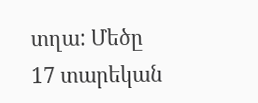տղա: Մեծը 17 տարեկան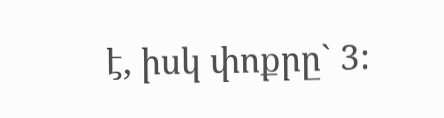է, իսկ փոքրը` 3: